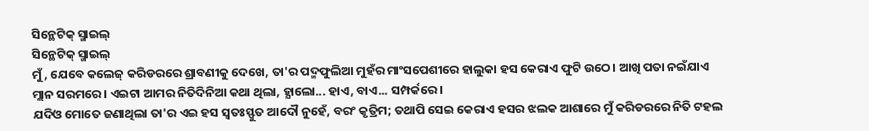ସିନ୍ଥେଟିକ୍ ସ୍ମାଇଲ୍
ସିନ୍ଥେଟିକ୍ ସ୍ମାଇଲ୍
ମୁଁ, ଯେବେ କଲେଜ୍ କରିଡରରେ ଶ୍ରାବଣୀକୁ ଦେଖେ, ତା'ର ପଦ୍ମଫୁଲିଆ ମୁହଁର ମାଂସପେଶୀରେ ହାଲୁକା ହସ କେରାଏ ଫୁଟି ଉଠେ। ଆଖି ପତା ନଇଁଯାଏ ମ୍ଲାନ ସରମରେ। ଏଇଟା ଆମର ନିତିଦିନିଆ କଥା ଥିଲା, ହ୍ଯାଲୋ... ହାଏ, ବାଏ... ସମ୍ପର୍କରେ।
ଯଦିଓ ମୋତେ ଜଣାଥିଲା ତା'ର ଏଇ ହସ ସ୍ବତଃସ୍ଫୁତ ଆଦୌ ନୁହେଁ, ବରଂ କୃତ୍ରିମ; ତଥାପି ସେଇ କେରାଏ ହସର ଝଲକ ଆଶାରେ ମୁଁ କରିଡରରେ ନିତି ଟହଲ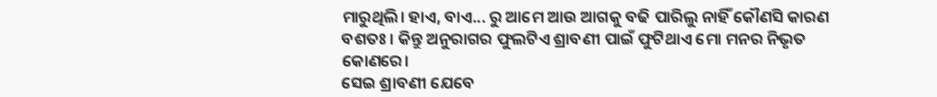ମାରୁଥିଲି। ହାଏ, ବାଏ... ରୁ ଆମେ ଆଉ ଆଗକୁ ବଢି ପାରିଲୁ ନାହିଁ କୌଣସି କାରଣ ବଶତଃ। କିନ୍ତୁ ଅନୁରାଗର ଫୁଲଟିଏ ଶ୍ରାବଣୀ ପାଇଁ ଫୁଟିଥାଏ ମୋ ମନର ନିଭୃତ କୋଣରେ।
ସେଇ ଶ୍ରାବଣୀ ଯେବେ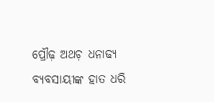ପ୍ରୌଢ଼ ଅଥଚ଼ ଧନାଢ୍ଯ ବ୍ଯବସାୟୀଙ୍କ ହାତ ଧରି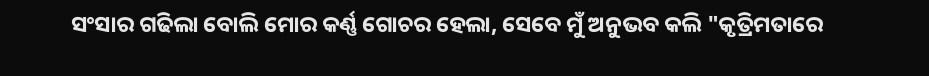ସଂସାର ଗଢିଲା ବୋଲି ମୋର କର୍ଣ୍ଣ ଗୋଚର ହେଲା, ସେବେ ମୁଁ ଅନୁଭବ କଲି "କୃତ୍ରିମତାରେ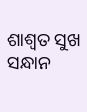ଶାଶ୍ୱତ ସୁଖ ସନ୍ଧାନ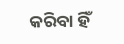କରିବା ହିଁ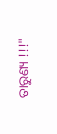ତାରୁଣ୍ୟ !!!"